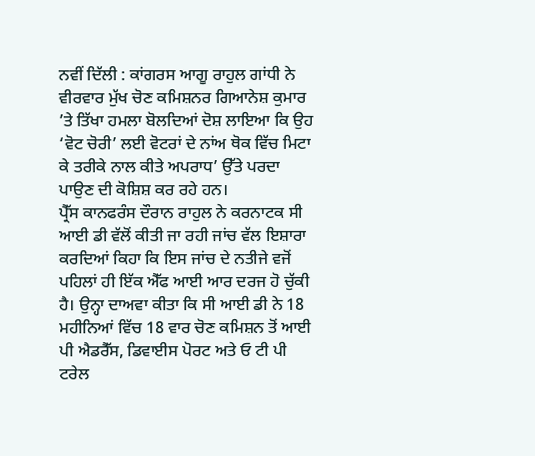ਨਵੀਂ ਦਿੱਲੀ : ਕਾਂਗਰਸ ਆਗੂ ਰਾਹੁਲ ਗਾਂਧੀ ਨੇ ਵੀਰਵਾਰ ਮੁੱਖ ਚੋਣ ਕਮਿਸ਼ਨਰ ਗਿਆਨੇਸ਼ ਕੁਮਾਰ ’ਤੇ ਤਿੱਖਾ ਹਮਲਾ ਬੋਲਦਿਆਂ ਦੋਸ਼ ਲਾਇਆ ਕਿ ਉਹ ‘ਵੋਟ ਚੋਰੀ’ ਲਈ ਵੋਟਰਾਂ ਦੇ ਨਾਂਅ ਥੋਕ ਵਿੱਚ ਮਿਟਾ ਕੇ ਤਰੀਕੇ ਨਾਲ ਕੀਤੇ ਅਪਰਾਧ’ ਉੱਤੇ ਪਰਦਾ ਪਾਉਣ ਦੀ ਕੋਸ਼ਿਸ਼ ਕਰ ਰਹੇ ਹਨ।
ਪ੍ਰੈੱਸ ਕਾਨਫਰੰਸ ਦੌਰਾਨ ਰਾਹੁਲ ਨੇ ਕਰਨਾਟਕ ਸੀ ਆਈ ਡੀ ਵੱਲੋਂ ਕੀਤੀ ਜਾ ਰਹੀ ਜਾਂਚ ਵੱਲ ਇਸ਼ਾਰਾ ਕਰਦਿਆਂ ਕਿਹਾ ਕਿ ਇਸ ਜਾਂਚ ਦੇ ਨਤੀਜੇ ਵਜੋਂ ਪਹਿਲਾਂ ਹੀ ਇੱਕ ਐੱਫ ਆਈ ਆਰ ਦਰਜ ਹੋ ਚੁੱਕੀ ਹੈ। ਉਨ੍ਹਾ ਦਾਅਵਾ ਕੀਤਾ ਕਿ ਸੀ ਆਈ ਡੀ ਨੇ 18 ਮਹੀਨਿਆਂ ਵਿੱਚ 18 ਵਾਰ ਚੋਣ ਕਮਿਸ਼ਨ ਤੋਂ ਆਈ ਪੀ ਐਡਰੈੱਸ, ਡਿਵਾਈਸ ਪੋਰਟ ਅਤੇ ਓ ਟੀ ਪੀ ਟਰੇਲ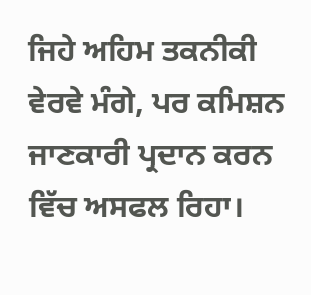ਜਿਹੇ ਅਹਿਮ ਤਕਨੀਕੀ ਵੇਰਵੇ ਮੰਗੇ, ਪਰ ਕਮਿਸ਼ਨ ਜਾਣਕਾਰੀ ਪ੍ਰਦਾਨ ਕਰਨ ਵਿੱਚ ਅਸਫਲ ਰਿਹਾ।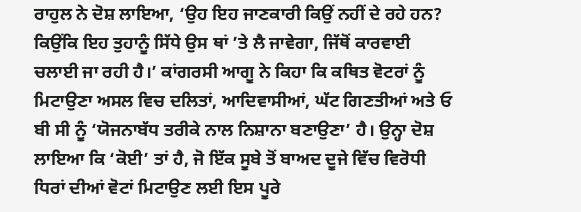ਰਾਹੁਲ ਨੇ ਦੋਸ਼ ਲਾਇਆ, ‘ਉਹ ਇਹ ਜਾਣਕਾਰੀ ਕਿਉਂ ਨਹੀਂ ਦੇ ਰਹੇ ਹਨ? ਕਿਉਂਕਿ ਇਹ ਤੁਹਾਨੂੰ ਸਿੱਧੇ ਉਸ ਥਾਂ ’ਤੇ ਲੈ ਜਾਵੇਗਾ, ਜਿੱਥੋਂ ਕਾਰਵਾਈ ਚਲਾਈ ਜਾ ਰਹੀ ਹੈ।’ ਕਾਂਗਰਸੀ ਆਗੂ ਨੇ ਕਿਹਾ ਕਿ ਕਥਿਤ ਵੋਟਰਾਂ ਨੂੰ ਮਿਟਾਉਣਾ ਅਸਲ ਵਿਚ ਦਲਿਤਾਂ, ਆਦਿਵਾਸੀਆਂ, ਘੱਟ ਗਿਣਤੀਆਂ ਅਤੇ ਓ ਬੀ ਸੀ ਨੂੰ ‘ਯੋਜਨਾਬੱਧ ਤਰੀਕੇ ਨਾਲ ਨਿਸ਼ਾਨਾ ਬਣਾਉਣਾ’ ਹੈ। ਉਨ੍ਹਾ ਦੋਸ਼ ਲਾਇਆ ਕਿ ‘ਕੋਈ’ ਤਾਂ ਹੈ, ਜੋ ਇੱਕ ਸੂਬੇ ਤੋਂ ਬਾਅਦ ਦੂਜੇ ਵਿੱਚ ਵਿਰੋਧੀ ਧਿਰਾਂ ਦੀਆਂ ਵੋਟਾਂ ਮਿਟਾਉਣ ਲਈ ਇਸ ਪੂਰੇ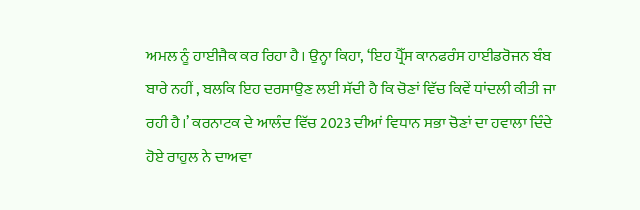ਅਮਲ ਨੂੰ ਹਾਈਜੈਕ ਕਰ ਰਿਹਾ ਹੈ। ਉਨ੍ਹਾ ਕਿਹਾ, ‘ਇਹ ਪ੍ਰੈੱਸ ਕਾਨਫਰੰਸ ਹਾਈਡਰੋਜਨ ਬੰਬ ਬਾਰੇ ਨਹੀਂ , ਬਲਕਿ ਇਹ ਦਰਸਾਉਣ ਲਈ ਸੱਦੀ ਹੈ ਕਿ ਚੋਣਾਂ ਵਿੱਚ ਕਿਵੇਂ ਧਾਂਦਲੀ ਕੀਤੀ ਜਾ ਰਹੀ ਹੈ।’ ਕਰਨਾਟਕ ਦੇ ਆਲੰਦ ਵਿੱਚ 2023 ਦੀਆਂ ਵਿਧਾਨ ਸਭਾ ਚੋਣਾਂ ਦਾ ਹਵਾਲਾ ਦਿੰਦੇ ਹੋਏ ਰਾਹੁਲ ਨੇ ਦਾਅਵਾ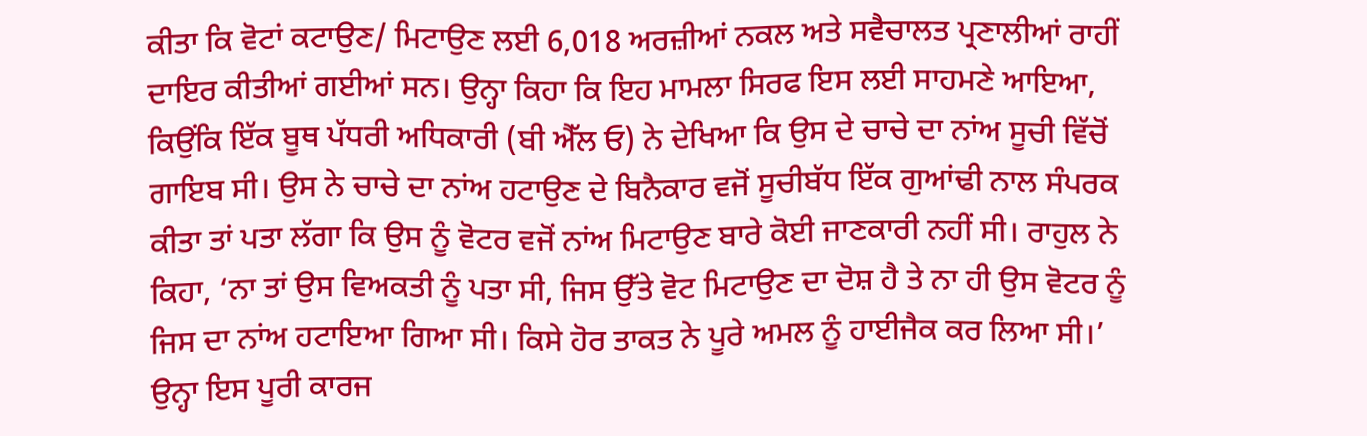ਕੀਤਾ ਕਿ ਵੋਟਾਂ ਕਟਾਉਣ/ ਮਿਟਾਉਣ ਲਈ 6,018 ਅਰਜ਼ੀਆਂ ਨਕਲ ਅਤੇ ਸਵੈਚਾਲਤ ਪ੍ਰਣਾਲੀਆਂ ਰਾਹੀਂ ਦਾਇਰ ਕੀਤੀਆਂ ਗਈਆਂ ਸਨ। ਉਨ੍ਹਾ ਕਿਹਾ ਕਿ ਇਹ ਮਾਮਲਾ ਸਿਰਫ ਇਸ ਲਈ ਸਾਹਮਣੇ ਆਇਆ, ਕਿਉਂਕਿ ਇੱਕ ਬੂਥ ਪੱਧਰੀ ਅਧਿਕਾਰੀ (ਬੀ ਐੱਲ ਓ) ਨੇ ਦੇਖਿਆ ਕਿ ਉਸ ਦੇ ਚਾਚੇ ਦਾ ਨਾਂਅ ਸੂਚੀ ਵਿੱਚੋਂ ਗਾਇਬ ਸੀ। ਉਸ ਨੇ ਚਾਚੇ ਦਾ ਨਾਂਅ ਹਟਾਉਣ ਦੇ ਬਿਨੈਕਾਰ ਵਜੋਂ ਸੂਚੀਬੱਧ ਇੱਕ ਗੁਆਂਢੀ ਨਾਲ ਸੰਪਰਕ ਕੀਤਾ ਤਾਂ ਪਤਾ ਲੱਗਾ ਕਿ ਉਸ ਨੂੰ ਵੋਟਰ ਵਜੋਂ ਨਾਂਅ ਮਿਟਾਉਣ ਬਾਰੇ ਕੋਈ ਜਾਣਕਾਰੀ ਨਹੀਂ ਸੀ। ਰਾਹੁਲ ਨੇ ਕਿਹਾ, ‘ਨਾ ਤਾਂ ਉਸ ਵਿਅਕਤੀ ਨੂੰ ਪਤਾ ਸੀ, ਜਿਸ ਉੱਤੇ ਵੋਟ ਮਿਟਾਉਣ ਦਾ ਦੋਸ਼ ਹੈ ਤੇ ਨਾ ਹੀ ਉਸ ਵੋਟਰ ਨੂੰ ਜਿਸ ਦਾ ਨਾਂਅ ਹਟਾਇਆ ਗਿਆ ਸੀ। ਕਿਸੇ ਹੋਰ ਤਾਕਤ ਨੇ ਪੂਰੇ ਅਮਲ ਨੂੰ ਹਾਈਜੈਕ ਕਰ ਲਿਆ ਸੀ।’ ਉਨ੍ਹਾ ਇਸ ਪੂਰੀ ਕਾਰਜ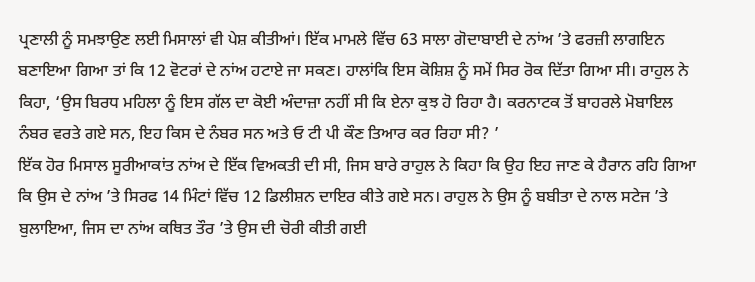ਪ੍ਰਣਾਲੀ ਨੂੰ ਸਮਝਾਉਣ ਲਈ ਮਿਸਾਲਾਂ ਵੀ ਪੇਸ਼ ਕੀਤੀਆਂ। ਇੱਕ ਮਾਮਲੇ ਵਿੱਚ 63 ਸਾਲਾ ਗੋਦਾਬਾਈ ਦੇ ਨਾਂਅ ’ਤੇ ਫਰਜ਼ੀ ਲਾਗਇਨ ਬਣਾਇਆ ਗਿਆ ਤਾਂ ਕਿ 12 ਵੋਟਰਾਂ ਦੇ ਨਾਂਅ ਹਟਾਏ ਜਾ ਸਕਣ। ਹਾਲਾਂਕਿ ਇਸ ਕੋਸ਼ਿਸ਼ ਨੂੰ ਸਮੇਂ ਸਿਰ ਰੋਕ ਦਿੱਤਾ ਗਿਆ ਸੀ। ਰਾਹੁਲ ਨੇ ਕਿਹਾ, ‘ਉਸ ਬਿਰਧ ਮਹਿਲਾ ਨੂੰ ਇਸ ਗੱਲ ਦਾ ਕੋਈ ਅੰਦਾਜ਼ਾ ਨਹੀਂ ਸੀ ਕਿ ਏਨਾ ਕੁਝ ਹੋ ਰਿਹਾ ਹੈ। ਕਰਨਾਟਕ ਤੋਂ ਬਾਹਰਲੇ ਮੋਬਾਇਲ ਨੰਬਰ ਵਰਤੇ ਗਏ ਸਨ, ਇਹ ਕਿਸ ਦੇ ਨੰਬਰ ਸਨ ਅਤੇ ਓ ਟੀ ਪੀ ਕੌਣ ਤਿਆਰ ਕਰ ਰਿਹਾ ਸੀ? ’
ਇੱਕ ਹੋਰ ਮਿਸਾਲ ਸੂਰੀਆਕਾਂਤ ਨਾਂਅ ਦੇ ਇੱਕ ਵਿਅਕਤੀ ਦੀ ਸੀ, ਜਿਸ ਬਾਰੇ ਰਾਹੁਲ ਨੇ ਕਿਹਾ ਕਿ ਉਹ ਇਹ ਜਾਣ ਕੇ ਹੈਰਾਨ ਰਹਿ ਗਿਆ ਕਿ ਉਸ ਦੇ ਨਾਂਅ ’ਤੇ ਸਿਰਫ 14 ਮਿੰਟਾਂ ਵਿੱਚ 12 ਡਿਲੀਸ਼ਨ ਦਾਇਰ ਕੀਤੇ ਗਏ ਸਨ। ਰਾਹੁਲ ਨੇ ਉਸ ਨੂੰ ਬਬੀਤਾ ਦੇ ਨਾਲ ਸਟੇਜ ’ਤੇ ਬੁਲਾਇਆ, ਜਿਸ ਦਾ ਨਾਂਅ ਕਥਿਤ ਤੌਰ ’ਤੇ ਉਸ ਦੀ ਚੋਰੀ ਕੀਤੀ ਗਈ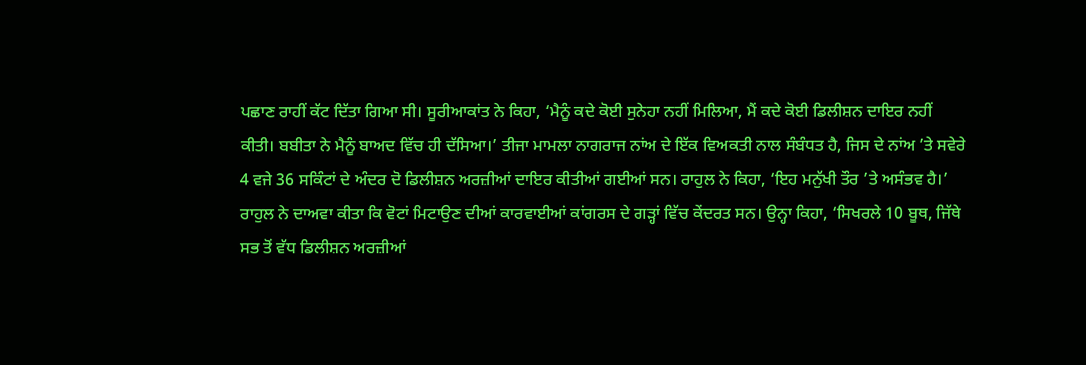ਪਛਾਣ ਰਾਹੀਂ ਕੱਟ ਦਿੱਤਾ ਗਿਆ ਸੀ। ਸੂਰੀਆਕਾਂਤ ਨੇ ਕਿਹਾ, ‘ਮੈਨੂੰ ਕਦੇ ਕੋਈ ਸੁਨੇਹਾ ਨਹੀਂ ਮਿਲਿਆ, ਮੈਂ ਕਦੇ ਕੋਈ ਡਿਲੀਸ਼ਨ ਦਾਇਰ ਨਹੀਂ ਕੀਤੀ। ਬਬੀਤਾ ਨੇ ਮੈਨੂੰ ਬਾਅਦ ਵਿੱਚ ਹੀ ਦੱਸਿਆ।’ ਤੀਜਾ ਮਾਮਲਾ ਨਾਗਰਾਜ ਨਾਂਅ ਦੇ ਇੱਕ ਵਿਅਕਤੀ ਨਾਲ ਸੰਬੰਧਤ ਹੈ, ਜਿਸ ਦੇ ਨਾਂਅ ’ਤੇ ਸਵੇਰੇ 4 ਵਜੇ 36 ਸਕਿੰਟਾਂ ਦੇ ਅੰਦਰ ਦੋ ਡਿਲੀਸ਼ਨ ਅਰਜ਼ੀਆਂ ਦਾਇਰ ਕੀਤੀਆਂ ਗਈਆਂ ਸਨ। ਰਾਹੁਲ ਨੇ ਕਿਹਾ, ‘ਇਹ ਮਨੁੱਖੀ ਤੌਰ ’ਤੇ ਅਸੰਭਵ ਹੈ।’
ਰਾਹੁਲ ਨੇ ਦਾਅਵਾ ਕੀਤਾ ਕਿ ਵੋਟਾਂ ਮਿਟਾਉਣ ਦੀਆਂ ਕਾਰਵਾਈਆਂ ਕਾਂਗਰਸ ਦੇ ਗੜ੍ਹਾਂ ਵਿੱਚ ਕੇਂਦਰਤ ਸਨ। ਉਨ੍ਹਾ ਕਿਹਾ, ‘ਸਿਖਰਲੇ 10 ਬੂਥ, ਜਿੱਥੇ ਸਭ ਤੋਂ ਵੱਧ ਡਿਲੀਸ਼ਨ ਅਰਜ਼ੀਆਂ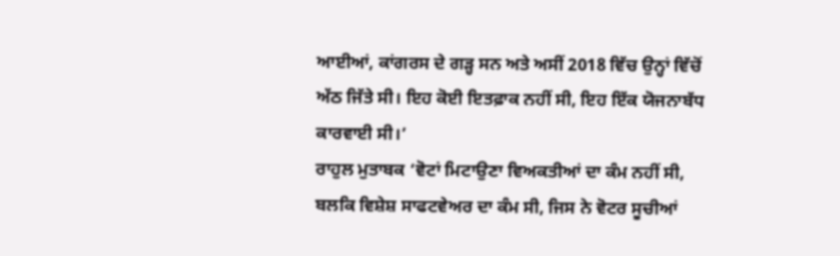ਆਈਆਂ, ਕਾਂਗਰਸ ਦੇ ਗੜ੍ਹ ਸਨ ਅਤੇ ਅਸੀਂ 2018 ਵਿੱਚ ਉਨ੍ਹਾਂ ਵਿੱਚੋਂ ਅੱਠ ਜਿੱਤੇ ਸੀ। ਇਹ ਕੋਈ ਇਤਫ਼ਾਕ ਨਹੀਂ ਸੀ, ਇਹ ਇੱਕ ਯੋਜਨਾਬੱਧ ਕਾਰਵਾਈ ਸੀ।’
ਰਾਹੁਲ ਮੁਤਾਬਕ ‘ਵੋਟਾਂ ਮਿਟਾਉਣਾ ਵਿਅਕਤੀਆਂ ਦਾ ਕੰਮ ਨਹੀਂ ਸੀ, ਬਲਕਿ ਵਿਸ਼ੇਸ਼ ਸਾਫਟਵੇਅਰ ਦਾ ਕੰਮ ਸੀ, ਜਿਸ ਨੇ ਵੋਟਰ ਸੂਚੀਆਂ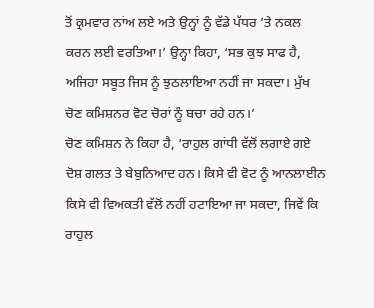ਤੋਂ ਕ੍ਰਮਵਾਰ ਨਾਂਅ ਲਏ ਅਤੇ ਉਨ੍ਹਾਂ ਨੂੰ ਵੱਡੇ ਪੱਧਰ ’ਤੇ ਨਕਲ ਕਰਨ ਲਈ ਵਰਤਿਆ।’ ਉਨ੍ਹਾ ਕਿਹਾ, ‘ਸਭ ਕੁਝ ਸਾਫ ਹੈ, ਅਜਿਹਾ ਸਬੂਤ ਜਿਸ ਨੂੰ ਝੁਠਲਾਇਆ ਨਹੀਂ ਜਾ ਸਕਦਾ। ਮੁੱਖ ਚੋਣ ਕਮਿਸ਼ਨਰ ਵੋਟ ਚੋਰਾਂ ਨੂੰ ਬਚਾ ਰਹੇ ਹਨ।’
ਚੋਣ ਕਮਿਸ਼ਨ ਨੇ ਕਿਹਾ ਹੈ, ‘ਰਾਹੁਲ ਗਾਂਧੀ ਵੱਲੋਂ ਲਗਾਏ ਗਏ ਦੋਸ਼ ਗਲਤ ਤੇ ਬੇਬੁਨਿਆਦ ਹਨ। ਕਿਸੇ ਵੀ ਵੋਟ ਨੂੰ ਆਨਲਾਈਨ ਕਿਸੇ ਵੀ ਵਿਅਕਤੀ ਵੱਲੋਂ ਨਹੀਂ ਹਟਾਇਆ ਜਾ ਸਕਦਾ, ਜਿਵੇਂ ਕਿ ਰਾਹੁਲ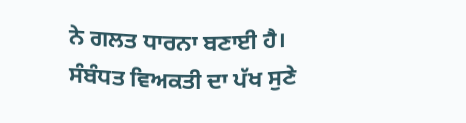ਨੇ ਗਲਤ ਧਾਰਨਾ ਬਣਾਈ ਹੈ। ਸੰਬੰਧਤ ਵਿਅਕਤੀ ਦਾ ਪੱਖ ਸੁਣੇ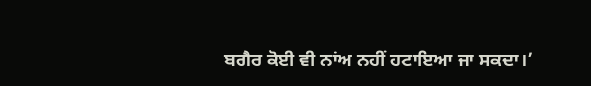ਬਗੈਰ ਕੋਈ ਵੀ ਨਾਂਅ ਨਹੀਂ ਹਟਾਇਆ ਜਾ ਸਕਦਾ।’